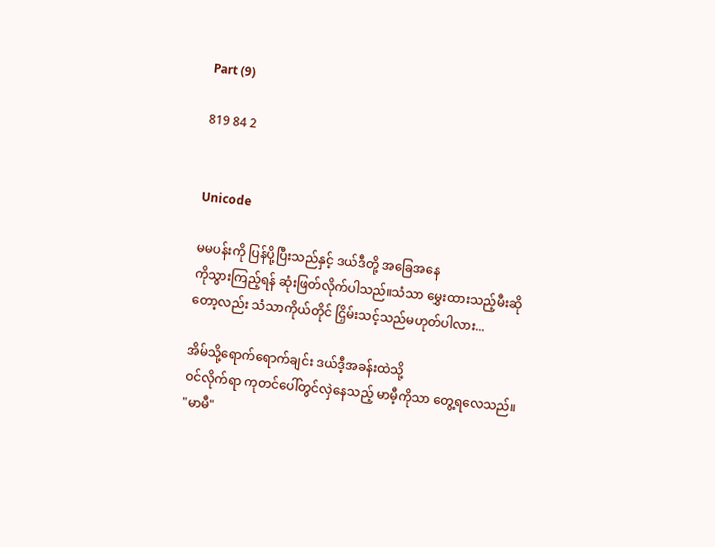Part (9)

819 84 2


Unicode

မမပန်းကို ပြန်ပို့ပြီးသည်နှင့် ဒယ်ဒီတို့ အခြေအနေ
ကိုသွားကြည့်ရန် ဆုံးဖြတ်လိုက်ပါသည်။သံသာ မွှေးထားသည့်မီးဆိုတော့လည်း သံသာကိုယ်တိုင် ငြှိမ်းသင့်သည်မဟုတ်ပါလား...

အိမ်သို့ရောက်ရောက်ချင်း ဒယ်ဒီ့အခန်းထဲသို့
ဝင်လိုက်ရာ ကုတင်ပေါ်တွင်လှဲနေသည့် မာမီ့ကိုသာ တွေ့ရလေသည်။
"မာမီ"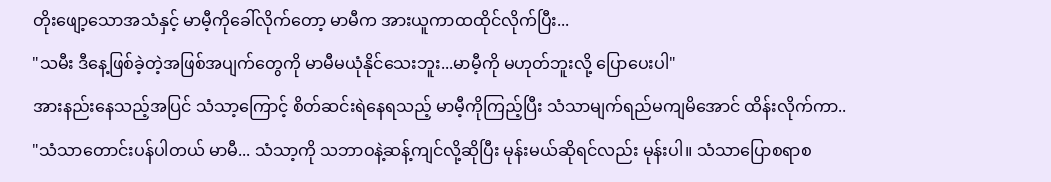တိုးဖျော့သောအသံနှင့် မာမီ့ကိုခေါ်လိုက်တော့ မာမီက အားယူကာထထိုင်လိုက်ပြီး...
"သမီး ဒီနေ့ဖြစ်ခဲ့တဲ့အဖြစ်အပျက်တွေကို မာမီမယုံနိုင်သေးဘူး...မာမီ့ကို မဟုတ်ဘူးလို့ ပြောပေးပါ"
အားနည်းနေသည့်အပြင် သံသာ့ကြောင့် စိတ်ဆင်းရဲနေရသည့် မာမီ့ကိုကြည့်ပြီး သံသာမျက်ရည်မကျမိအောင် ထိန်းလိုက်ကာ..
"သံသာတောင်းပန်ပါတယ် မာမီ... သံသာ့ကို သဘာဝနဲ့ဆန့်ကျင်လို့ဆိုပြီး မုန်းမယ်ဆိုရင်လည်း မုန်းပါ။ သံသာပြောစရာစ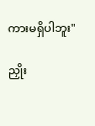ကားမရှိပါဘူး"

ညှိုး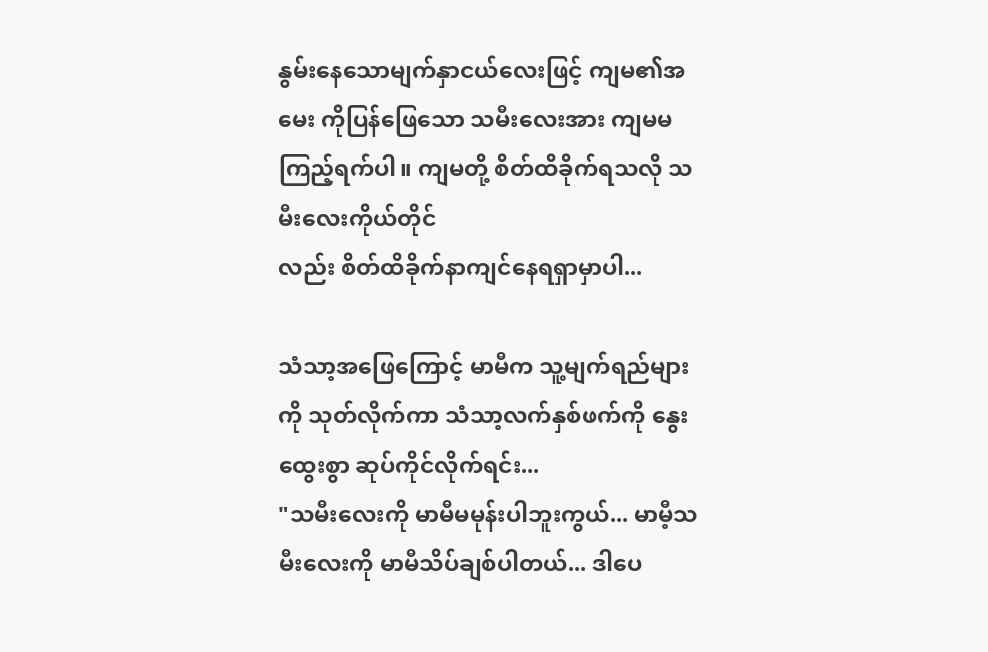နွမ်းနေသောမျက်နှာငယ်လေးဖြင့် ကျမ၏အမေး ကိုပြန်ဖြေသော သမီးလေးအား ကျမမကြည့်ရက်ပါ။ ကျမတို့ စိတ်ထိခိုက်ရသလို သမီးလေးကိုယ်တိုင်
လည်း စိတ်ထိခိုက်နာကျင်နေရရှာမှာပါ...

သံသာ့အဖြေကြောင့် မာမီက သူ့မျက်ရည်များကို သုတ်လိုက်ကာ သံသာ့လက်နှစ်ဖက်ကို နွေးထွေးစွာ ဆုပ်ကိုင်လိုက်ရင်း...
"သမီးလေးကို မာမီမမုန်းပါဘူးကွယ်... မာမီ့သမီးလေးကို မာမီသိပ်ချစ်ပါတယ်... ဒါပေ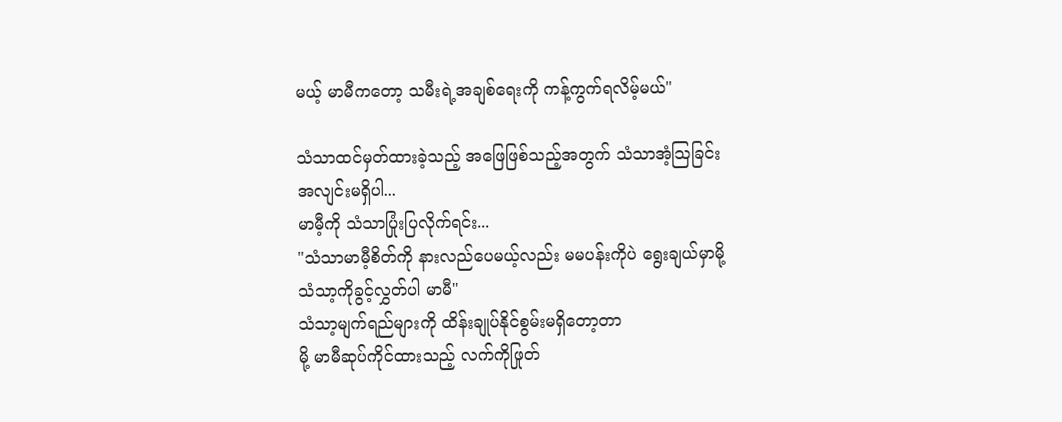မယ့် မာမီကတော့ သမီးရဲ့အချစ်ရေးကို ကန့်ကွက်ရလိမ့်မယ်"

သံသာထင်မှတ်ထားခဲ့သည့် အဖြေဖြစ်သည့်အတွက် သံသာအံ့သြခြင်းအလျင်းမရှိပါ...
မာမီ့ကို သံသာပြုံးပြလိုက်ရင်း...
"သံသာမာမီ့စိတ်ကို နားလည်ပေမယ့်လည်း မမပန်းကိုပဲ ရွေးချယ်မှာမို့ သံသာ့ကိုခွင့်လွှတ်ပါ မာမီ"
သံသာ့မျက်ရည်များကို ထိန်းချုပ်နိုင်စွမ်းမရှိတော့တာ
မို့ မာမီဆုပ်ကိုင်ထားသည့် လက်ကိုဖြုတ်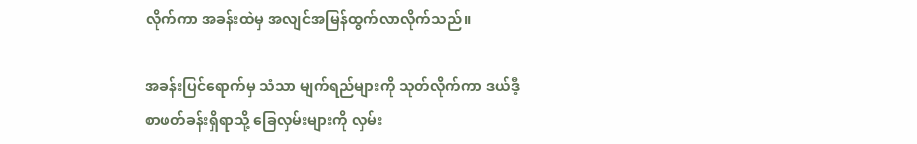လိုက်ကာ အခန်းထဲမှ အလျင်အမြန်ထွက်လာလိုက်သည်။

အခန်းပြင်ရောက်မှ သံသာ မျက်ရည်များကို သုတ်လိုက်ကာ ဒယ်ဒီ့စာဖတ်ခန်းရှိရာသို့ ခြေလှမ်းများကို လှမ်း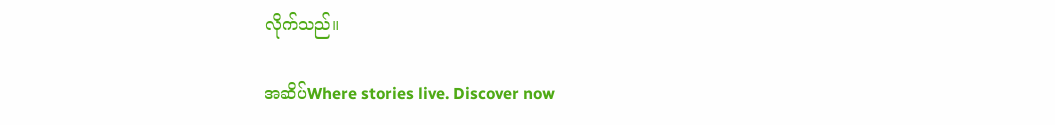လိုက်သည်။

အဆိပ်Where stories live. Discover now